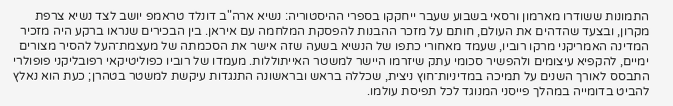התמונות ששודרו מארמון ורסאי בשבוע שעבר ייחקקו בספרי ההיסטוריה: נשיא ארה"ב דונלד טראמפ יושב לצד נשיא צרפת מקרון, ובצעד שהדהים את העולם, חותם על מזכר ההבנות להפסקת המלחמה עם איראן. בין הבכירים שנראו ברקע היה מזכיר המדינה האמריקני מרקו רוביו, שעמד מאחורי כתפו של הנשיא בשעה שזה אישר את הסכמתה של מעצמת־העל להסיר מצורים ימיים, להקפיא עיצומים ולהפשיר סכומי עתק שיזרמו היישר למשטר האייתוללות. מעמדו של רוביו כפוליטיקאי רפובליקני פופולרי התבסס לאורך השנים על תמיכה במדיניות־חוץ ניצית, שכללה בראש ובראשונה התנגדות עיקשת למשטר בטהרן; כעת הוא נאלץ להביט בדומייה במהלך פייסני המנוגד לכל תפיסת עולמו.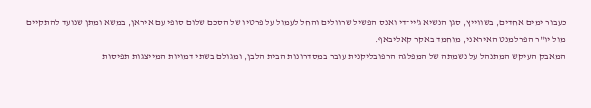כעבור ימים אחדים, בשווייץ, סגן הנשיא ג'יי־די ואנס הפשיל שרוולים והחל לעמול על פרטיו של הסכם שלום סופי עם איראן, במשא ומתן שנועד להתקיים מול יו"ר הפרלמנט האיראני, מוחמד באקר קאליבאף.
המאבק העיקש המתנהל על נשמתה של המפלגה הרפובליקנית עובר במסדרונות הבית הלבן, ומגולם בשתי דמויות המייצגות תפיסות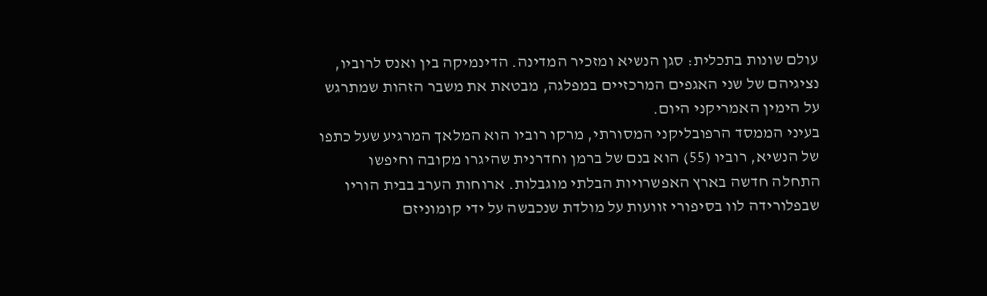עולם שונות בתכלית: סגן הנשיא ומזכיר המדינה. הדינמיקה בין ואנס לרוביו, נציגיהם של שני האגפים המרכזיים במפלגה, מבטאת את משבר הזהות שמתרגש על הימין האמריקני היום.
בעיני הממסד הרפובליקני המסורתי, מרקו רוביו הוא המלאך המרגיע שעל כתפו של הנשיא, רוביו (55) הוא בנם של ברמן וחדרנית שהיגרו מקובה וחיפשו התחלה חדשה בארץ האפשרויות הבלתי מוגבלות. ארוחות הערב בבית הוריו שבפלורידה לוו בסיפורי זוועות על מולדת שנכבשה על ידי קומוניזם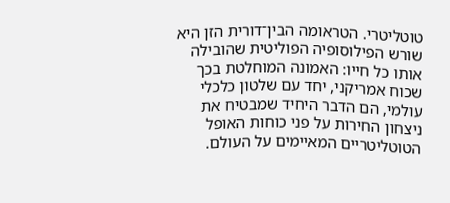טוטליטרי. הטראומה הבין־דורית הזן היא שורש הפילוסופיה הפוליטית שהובילה אותו כל חייו: האמונה המוחלטת בכך שכוח אמריקני, יחד עם שלטון כלכלי עולמי, הם הדבר היחיד שמבטיח את ניצחון החירות על פני כוחות האופל הטוטליטריים המאיימים על העולם.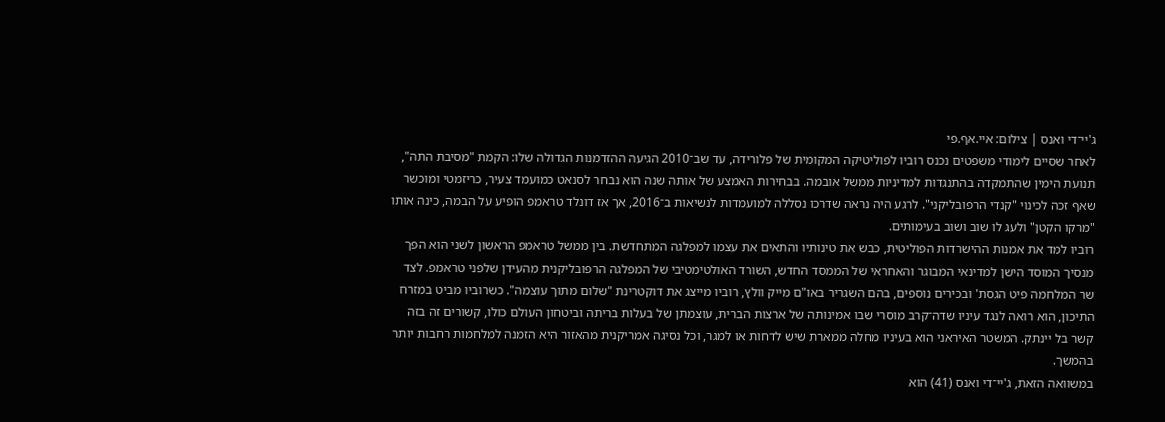ג'יי־די ואנס | צילום: איי.אף.פי
לאחר שסיים לימודי משפטים נכנס רוביו לפוליטיקה המקומית של פלורידה, עד שב־2010 הגיעה ההזדמנות הגדולה שלו: הקמת "מסיבת התה", תנועת הימין שהתמקדה בהתנגדות למדיניות ממשל אובמה. בבחירות האמצע של אותה שנה הוא נבחר לסנאט כמועמד צעיר, כריזמטי ומוכשר שאף זכה לכינוי "קנדי הרפובליקני". לרגע היה נראה שדרכו נסללה למועמדות לנשיאות ב־2016, אך אז דונלד טראמפ הופיע על הבמה, כינה אותו "מרקו הקטן" ולעג לו שוב ושוב בעימותים.
רוביו למד את אמנות ההישרדות הפוליטית, כבש את טינותיו והתאים את עצמו למפלגה המתחדשת. בין ממשל טראמפ הראשון לשני הוא הפך מנסיך המוסד הישן למדינאי המבוגר והאחראי של הממסד החדש, השורד האולטימטיבי של המפלגה הרפובליקנית מהעידן שלפני טראמפ. לצד שר המלחמה פיט הגסת' ובכירים נוספים, בהם השגריר באו"ם מייק וולץ, רוביו מייצג את דוקטרינת "שלום מתוך עוצמה". כשרוביו מביט במזרח התיכון, הוא רואה לנגד עיניו שדה־קרב מוסרי שבו אמינותה של ארצות הברית, עוצמתן של בעלות בריתה וביטחון העולם כולו, קשורים זה בזה קשר בל יינתק. המשטר האיראני הוא בעיניו מחלה ממארת שיש לדחות או למגר, וכל נסיגה אמריקנית מהאזור היא הזמנה למלחמות רחבות יותר בהמשך.
במשוואה הזאת, ג'יי־די ואנס (41) הוא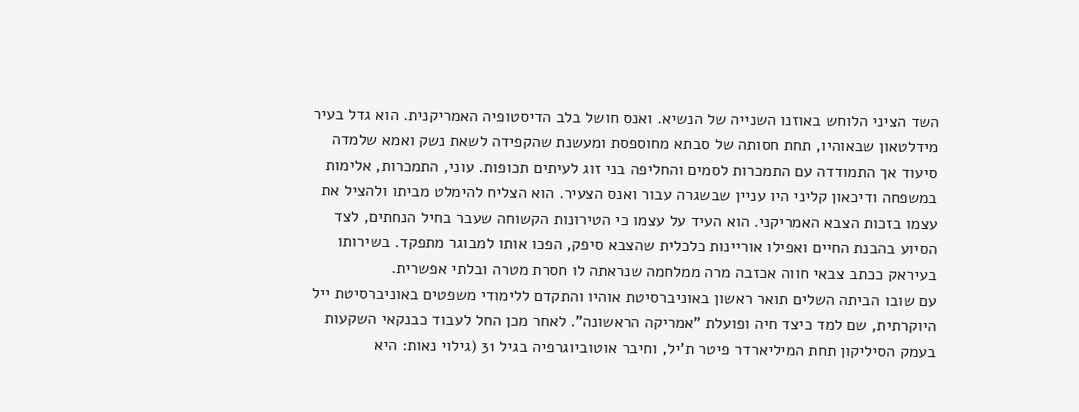השד הציני הלוחש באוזנו השנייה של הנשיא. ואנס חושל בלב הדיסטופיה האמריקנית. הוא גדל בעיר מידלטאון שבאוהיו, תחת חסותה של סבתא מחוספסת ומעשנת שהקפידה לשאת נשק ואמא שלמדה סיעוד אך התמודדה עם התמכרות לסמים והחליפה בני זוג לעיתים תכופות. עוני, התמכרות, אלימות במשפחה ודיכאון קליני היו עניין שבשגרה עבור ואנס הצעיר. הוא הצליח להימלט מביתו ולהציל את עצמו בזכות הצבא האמריקני. הוא העיד על עצמו כי הטירונות הקשוחה שעבר בחיל הנחתים, לצד הסיוע בהבנת החיים ואפילו אוריינות כלכלית שהצבא סיפק, הפכו אותו למבוגר מתפקד. בשירותו בעיראק ככתב צבאי חווה אכזבה מרה ממלחמה שנראתה לו חסרת מטרה ובלתי אפשרית.
עם שובו הביתה השלים תואר ראשון באוניברסיטת אוהיו והתקדם ללימודי משפטים באוניברסיטת ייל היוקרתית, שם למד כיצד חיה ופועלת "אמריקה הראשונה". לאחר מכן החל לעבוד כבנקאי השקעות בעמק הסיליקון תחת המיליארדר פיטר ת'יל, וחיבר אוטוביוגרפיה בגיל 31 (גילוי נאות: היא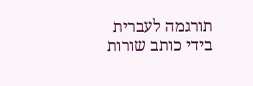תורגמה לעברית בידי כותב שורות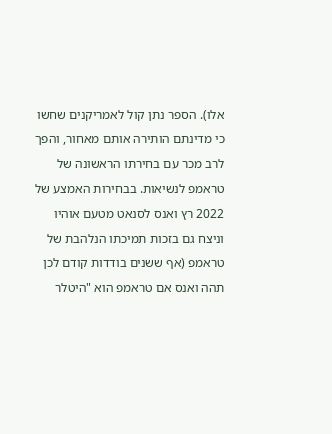אלו). הספר נתן קול לאמריקנים שחשו כי מדינתם הותירה אותם מאחור, והפך לרב מכר עם בחירתו הראשונה של טראמפ לנשיאות. בבחירות האמצע של 2022 רץ ואנס לסנאט מטעם אוהיו וניצח גם בזכות תמיכתו הנלהבת של טראמפ (אף ששנים בודדות קודם לכן תהה ואנס אם טראמפ הוא "היטלר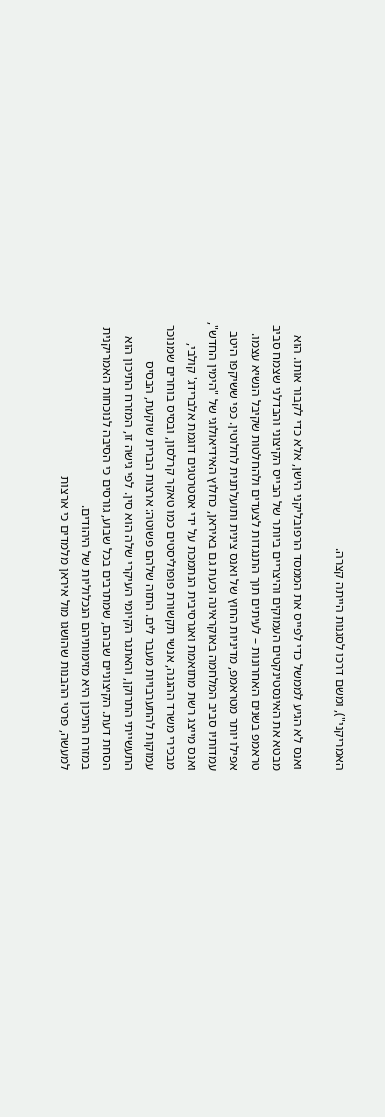האמריקני"), ומשם דרכו לסגנות הייתה קצרה.

ואנס לא הגיע לממשל כדי לפייס את הממסד הרפובליקני הישן, אלא כדי לקבור אותו. הוא מבטא את האינסטינקטים העמוקים והיצריים ביותר של הבייס הקיצוני והבדלני שצמח סביב טראמפ בשנים האחרונות – לעיתים תוך התנגדות לצעדים ולהחלטות שקיבל הנשיא עצמו. אפילו יותר מטראמפ, מדיניות החוץ של ואנס צינית ותועלתנית לחלוטין. כפי ששיקפו היטב עמדותיו סביב המלחמה באוקראינה וכעת גם באיראן, כחלוץ האידיאולוגי של "הימין החדש", ואנס מייצג רשת מתואמת ואגרסיבית הנתמכת על ידי אסטרטגים דוגמת אלברידג' קולבי, מבכירי משרד ההגנה, אנשי תקשורת פופוליסטים כמו טאקר קרלסון, ובסיס בוחרים שמנוכר עמוקות להתערבויות מעבר לים. התזה שלהם פשוטה: ארצות הברית שוקעת, הבסיס התעשייתי התרוקן, והאתגר הקיומי העיקרי שלה הוא סין. לפי גישה זו, המזרח התיכון הוא הסחת דעת. הקיצוניים שבהם, שמתרבים בכל שבוע, גורסים כי הסיבה לנוכחות האמריקנית במזרח התיכון היא מזימותיהם הנכלוליות של היהודים.
למעשה, פרטי ההבנות שהושגו מול איראן מלמדים כי ארצות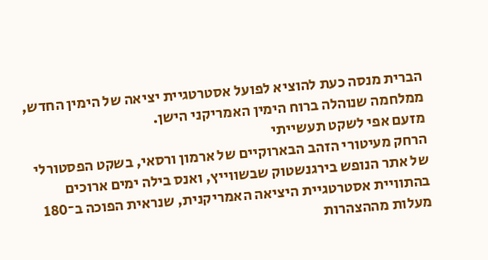הברית מנסה כעת להוציא לפועל אסטרטגיית יציאה של הימין החדש, ממלחמה שנוהלה ברוח הימין האמריקני הישן.
מזעם אפי לשקט תעשייתי
הרחק מעיטורי הזהב הבארוקיים של ארמון ורסאי, בשקט הפסטורלי של אתר הנופש בירגנשטוק שבשווייץ, ואנס בילה ימים ארוכים בהתוויית אסטרטגיית היציאה האמריקנית, שנראית הפוכה ב־180 מעלות מההצהרות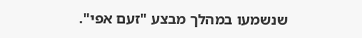שנשמעו במהלך מבצע "זעם אפי".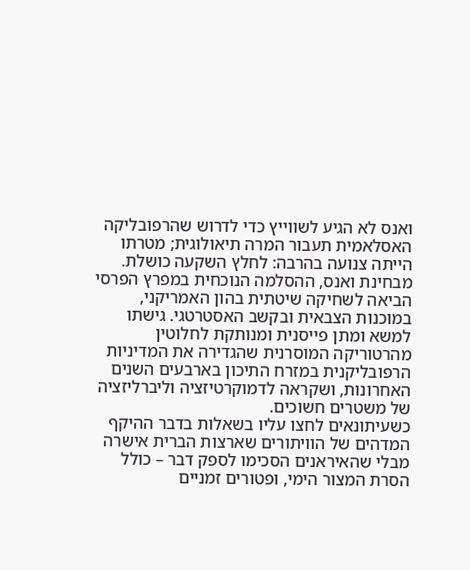ואנס לא הגיע לשווייץ כדי לדרוש שהרפובליקה האסלאמית תעבור המרה תיאולוגית; מטרתו הייתה צנועה בהרבה: לחלץ השקעה כושלת.
מבחינת ואנס, ההסלמה הנוכחית במפרץ הפרסי הביאה לשחיקה שיטתית בהון האמריקני, במוכנות הצבאית ובקשב האסטרטגי. גישתו למשא ומתן פייסנית ומנותקת לחלוטין מהרטוריקה המוסרנית שהגדירה את המדיניות הרפובליקנית במזרח התיכון בארבעים השנים האחרונות, ושקראה לדמוקרטיזציה וליברליזציה של משטרים חשוכים.
כשעיתונאים לחצו עליו בשאלות בדבר ההיקף המדהים של הוויתורים שארצות הברית אישרה מבלי שהאיראנים הסכימו לספק דבר – כולל הסרת המצור הימי, ופטורים זמניים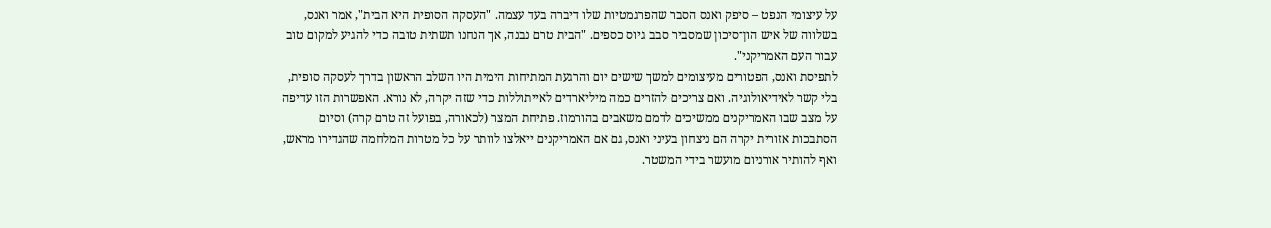על עיצומי הנפט – סיפק ואנס הסבר שהפרגמטיות שלו דיברה בעד עצמה. "העסקה הסופית היא הבית", אמר ואנס, בשלווה של איש הון־סיכון שמסביר סבב גיוס כספים. "הבית טרם נבנה, אך הנחנו תשתית טובה כדי להגיע למקום טוב עבור העם האמריקני".
לתפיסת ואנס, הפטורים מעיצומים למשך שישים יום והרגעת המתיחות הימית היו השלב הראשון בדרך לעסקה סופית, בלי קשר לאידיאולוגיה. ואם צריכים להזרים כמה מיליארדים לאייתוללות כדי שזה יקרה, לא נורא. האפשרות הזו עדיפה על מצב שבו האמריקנים ממשיכים לדמם משאבים בהורמוז. פתיחת המצר (לכאורה, בפועל זה טרם קרה) וסיום הסתבכות אזורית יקרה הם ניצחון בעיני ואנס, גם אם האמריקנים ייאלצו לוותר על כל מטרות המלחמה שהגדירו מראש, ואף להותיר אורניום מועשר בידי המשטר.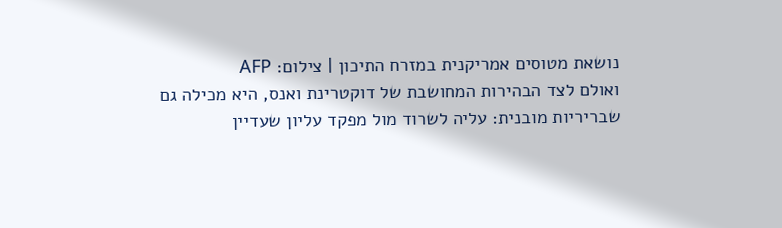נושאת מטוסים אמריקנית במזרח התיכון | צילום: AFP
ואולם לצד הבהירות המחושבת של דוקטרינת ואנס, היא מכילה גם שבריריות מובנית: עליה לשרוד מול מפקד עליון שעדיין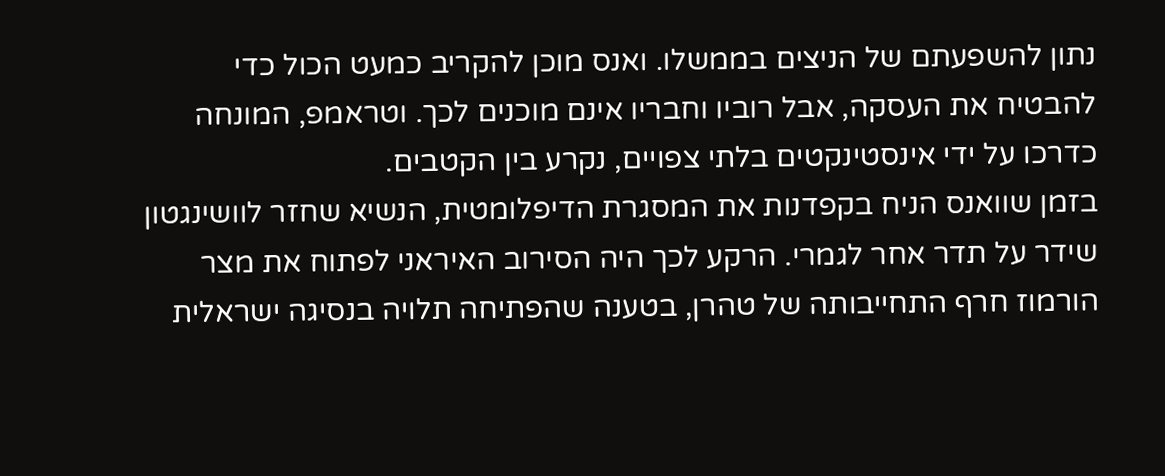נתון להשפעתם של הניצים בממשלו. ואנס מוכן להקריב כמעט הכול כדי להבטיח את העסקה, אבל רוביו וחבריו אינם מוכנים לכך. וטראמפ, המונחה כדרכו על ידי אינסטינקטים בלתי צפויים, נקרע בין הקטבים.
בזמן שוואנס הניח בקפדנות את המסגרת הדיפלומטית, הנשיא שחזר לוושינגטון שידר על תדר אחר לגמרי. הרקע לכך היה הסירוב האיראני לפתוח את מצר הורמוז חרף התחייבותה של טהרן, בטענה שהפתיחה תלויה בנסיגה ישראלית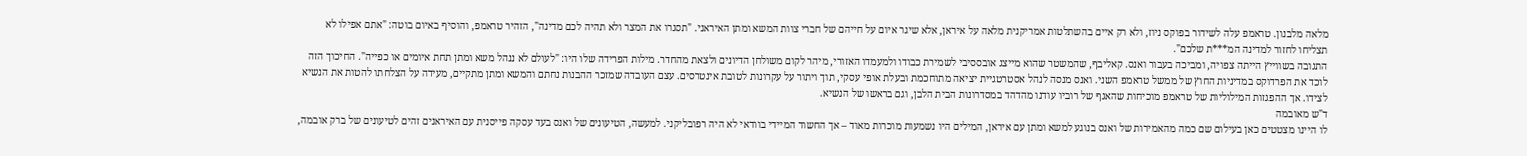מלאה מלבנון. טראמפ עלה לשידור בפוקס ניוז, ולא רק איים בהשתלטות אמריקנית מלאה על איראן, אלא שיגר איום על חייהם של חברי צוות המשא ומתן האיראני. "תסגרו את המצר ולא תהיה לכם מדינה", הזהיר טראמפ, והוסיף באיום בוטה: "אתם אפילו לא תצליחו לחזור למדינה המ***ת שלכם".
התגובה בשווייץ הייתה צפויה, ומביכה בעבור ואנס. קאליבף, שהמשטר שהוא מייצג אובססיבי לשמירת כבודו ולמעמדו האזורי, מיהר לקום משולחן הדיונים ולצאת מהחדר. מילות הפרידה שלו היו: "לעולם לא ננהל משא ומתן תחת איומים או כפייה". החיכוך הזה לוכד את הפרדוקס במדיניות החוץ של ממשל טראמפ השני. ואנס מנסה לנהל אסטרטגיית יציאה מתוחכמת ובעלת אופי עסקי, תוך ויתור על עקרונות לטובת אינטרסים. עצם העובדה שמזכר ההבנות נחתם והמשא ומתן מתקיים, מעידה על הצלחתו להטות את הנשיא לצידו. אך ההפגזות המילוליות של טראמפ מוכיחות שהאגף של רוביו עודנו מהדהד במסדרונות הבית הלבן, וגם בראשו של הנשיא.
ד"ש מאובמה
לו היינו מצטטים כאן בעילום שם כמה מהאמירות של ואנס בנוגע למשא ומתן עם איראן, המילים היו נשמעות מוכרות מאוד – אך החשוד המיידי בוודאי לא היה רפובליקני. למעשה, הטיעונים של ואנס בעד עסקה פייסנית עם האיראנים זהים לטיעונים של ברק אובמה,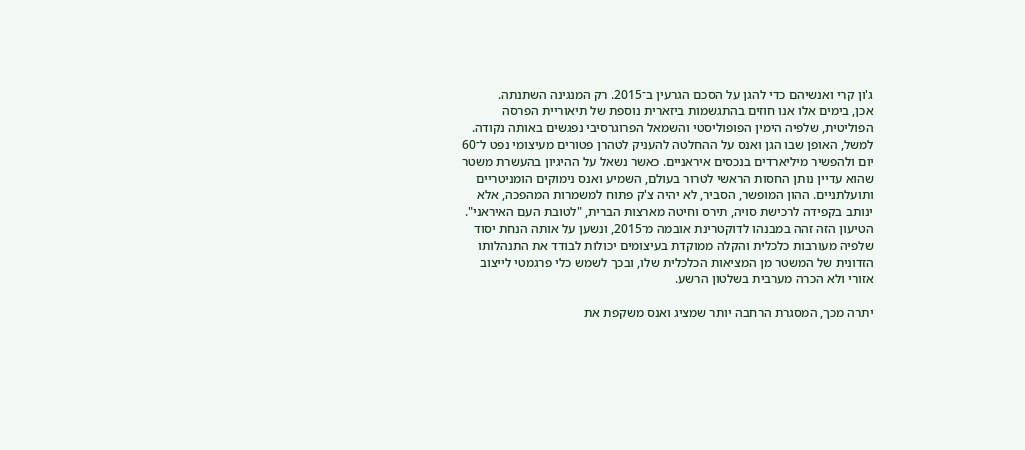ג'ון קרי ואנשיהם כדי להגן על הסכם הגרעין ב־2015. רק המנגינה השתנתה.
אכן, בימים אלו אנו חוזים בהתגשמות ביזארית נוספת של תיאוריית הפרסה הפוליטית, שלפיה הימין הפופוליסטי והשמאל הפרוגרסיבי נפגשים באותה נקודה. למשל, האופן שבו הגן ואנס על ההחלטה להעניק לטהרן פטורים מעיצומי נפט ל־60 יום ולהפשיר מיליארדים בנכסים איראניים. כאשר נשאל על ההיגיון בהעשרת משטר שהוא עדיין נותן החסות הראשי לטרור בעולם, השמיע ואנס נימוקים הומניטריים ותועלתניים. ההון המופשר, הסביר, לא יהיה צ'ק פתוח למשמרות המהפכה, אלא ינותב בקפידה לרכישת סויה, תירס וחיטה מארצות הברית, "לטובת העם האיראני".
הטיעון הזה זהה במבנהו לדוקטרינת אובמה מ־2015, ונשען על אותה הנחת יסוד שלפיה מעורבות כלכלית והקלה ממוקדת בעיצומים יכולות לבודד את התנהלותו הזדונית של המשטר מן המציאות הכלכלית שלו, ובכך לשמש כלי פרגמטי לייצוב אזורי ולא הכרה מערבית בשלטון הרשע.

יתרה מכך, המסגרת הרחבה יותר שמציג ואנס משקפת את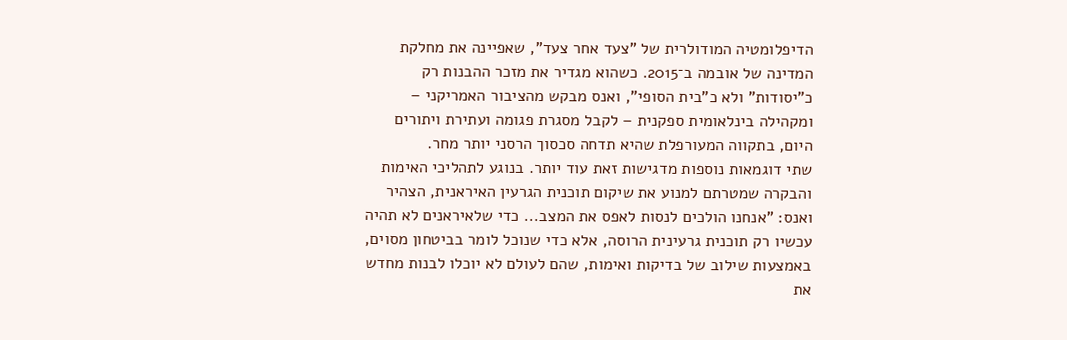הדיפלומטיה המודולרית של "צעד אחר צעד", שאפיינה את מחלקת המדינה של אובמה ב־2015. כשהוא מגדיר את מזכר ההבנות רק כ"יסודות" ולא כ"בית הסופי", ואנס מבקש מהציבור האמריקני – ומקהילה בינלאומית ספקנית – לקבל מסגרת פגומה ועתירת ויתורים היום, בתקווה המעורפלת שהיא תדחה סכסוך הרסני יותר מחר.
שתי דוגמאות נוספות מדגישות זאת עוד יותר. בנוגע לתהליכי האימות והבקרה שמטרתם למנוע את שיקום תוכנית הגרעין האיראנית, הצהיר ואנס: "אנחנו הולכים לנסות לאפס את המצב... כדי שלאיראנים לא תהיה עכשיו רק תוכנית גרעינית הרוסה, אלא כדי שנוכל לומר בביטחון מסוים, באמצעות שילוב של בדיקות ואימות, שהם לעולם לא יוכלו לבנות מחדש את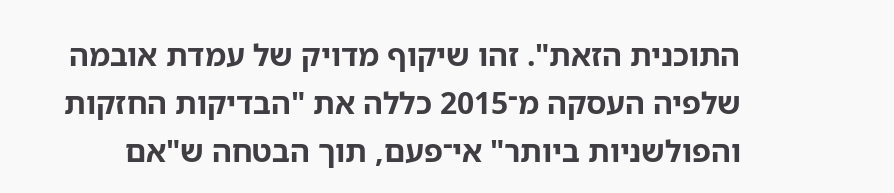התוכנית הזאת". זהו שיקוף מדויק של עמדת אובמה שלפיה העסקה מ־2015 כללה את "הבדיקות החזקות והפולשניות ביותר" אי־פעם, תוך הבטחה ש"אם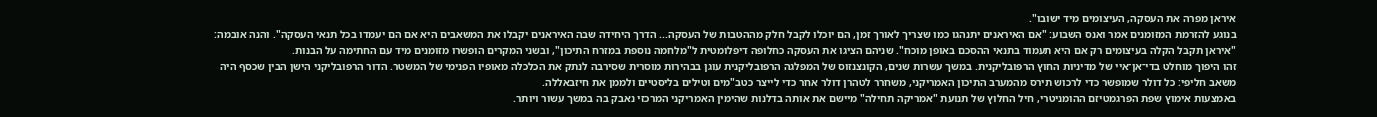איראן מפרה את העסקה, העיצומים מיד ישובו".
בנוגע להזרמת המזומנים אמר ואנס השבוע: "אם האיראנים יתנהגו כמו שצריך לאורך זמן, הם יוכלו לקבל חלק מההטבות של העסקה... הדרך היחידה שבה האיראנים יקבלו את המשאבים היא אם הם יעמדו בכל תנאי העסקה". והנה אובמה: "איראן תקבל הקלה בעיצומים רק אם היא תעמוד בתנאי ההסכם באופן מוכח". שניהם הציגו את העסקה כחלופה דיפלומטית ל"מלחמה נוספת במזרח התיכון", ובשני המקרים הופשרו מזומנים מיד עם החתימה על הבנות.
זהו היפוך מוחלט בדי־אן־איי של מדיניות החוץ הרפובליקנית. במשך עשרות שנים, הקונצנזוס של המפלגה הרפובליקנית עוגן בבהירות מוסרית שסירבה לנתק את הכלכלה מאופיו הפנימי של המשטר. הדור הרפובליקני הישן הבין שכסף היה משאב חליפי: כל דולר שמופשר כדי לרכוש תירס מהמערב התיכון האמריקני, משחרר לטהרן דולר אחר כדי לייצר כטב"מים וטילים בליסטיים ולממן את חיזבאללה.
באמצעות אימוץ שפת הפרגמטיזם ההומניטרי, חיל החלוץ של תנועת "אמריקה תחילה" מיישם את אותה בדלנות שהימין האמריקני המרכזי נאבק בה במשך עשור ויותר.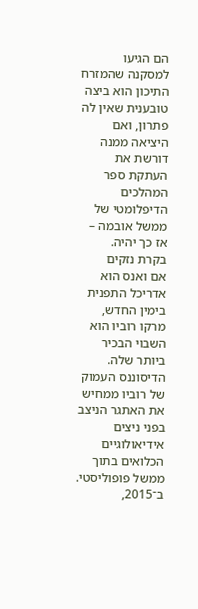הם הגיעו למסקנה שהמזרח התיכון הוא ביצה טובענית שאין לה פתרון, ואם היציאה ממנה דורשת את העתקת ספר המהלכים הדיפלומטי של ממשל אובמה – אז כך יהיה.
בקרת נזקים
אם ואנס הוא אדריכל התפנית בימין החדש, מרקו רוביו הוא השבוי הבכיר ביותר שלה. הדיסוננס העמוק של רוביו ממחיש את האתגר הניצב בפני ניצים אידיאולוגיים הכלואים בתוך ממשל פופוליסטי. ב־2015,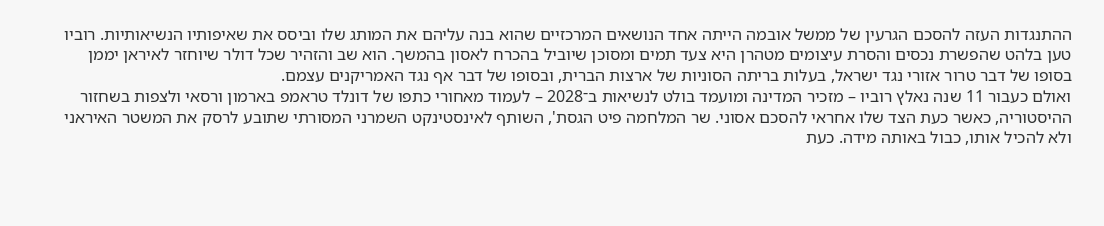ההתנגדות העזה להסכם הגרעין של ממשל אובמה הייתה אחד הנושאים המרכזיים שהוא בנה עליהם את המותג שלו וביסס את שאיפותיו הנשיאותיות. רוביו טען בלהט שהפשרת נכסים והסרת עיצומים מטהרן היא צעד תמים ומסוכן שיוביל בהכרח לאסון בהמשך. הוא שב והזהיר שכל דולר שיוחזר לאיראן יממן בסופו של דבר טרור אזורי נגד ישראל, בעלות בריתה הסוניות של ארצות הברית, ובסופו של דבר אף נגד האמריקנים עצמם.
ואולם כעבור 11 שנה נאלץ רוביו – מזכיר המדינה ומועמד בולט לנשיאות ב־2028 – לעמוד מאחורי כתפו של דונלד טראמפ בארמון ורסאי ולצפות בשחזור ההיסטוריה, כאשר כעת הצד שלו אחראי להסכם אסוני. שר המלחמה פיט הגסת', השותף לאינסטינקט השמרני המסורתי שתובע לרסק את המשטר האיראני ולא להכיל אותו, כבול באותה מידה. כעת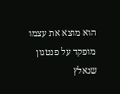הוא מוצא את עצמו מופקד על פנטגון שנאלץ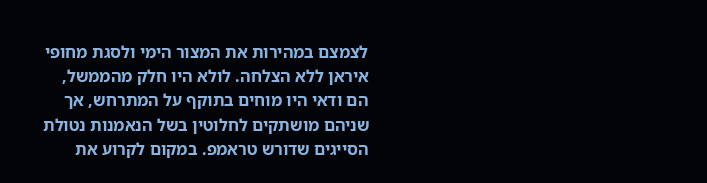לצמצם במהירות את המצור הימי ולסגת מחופי איראן ללא הצלחה. לולא היו חלק מהממשל, הם ודאי היו מוחים בתוקף על המתרחש, אך שניהם מושתקים לחלוטין בשל הנאמנות נטולת הסייגים שדורש טראמפ. במקום לקרוע את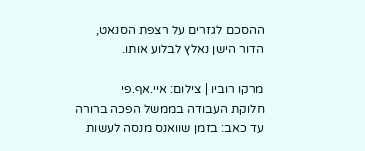ההסכם לגזרים על רצפת הסנאט, הדור הישן נאלץ לבלוע אותו.

מרקו רוביו | צילום: איי.אף.פי
חלוקת העבודה בממשל הפכה ברורה עד כאב: בזמן שוואנס מנסה לעשות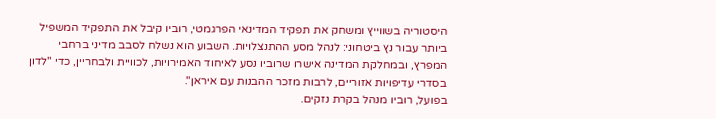היסטוריה בשווייץ ומשחק את תפקיד המדינאי הפרגמטי, רוביו קיבל את התפקיד המשפיל ביותר עבור נץ ביטחוני: לנהל מסע ההתנצלויות. השבוע הוא נשלח לסבב מדיני ברחבי המפרץ, ובמחלקת המדינה אישרו שרוביו נסע לאיחוד האמירויות, לכוויית ולבחריין, כדי "לדון בסדרי עדיפויות אזוריים, לרבות מזכר ההבנות עם איראן".
בפועל, רוביו מנהל בקרת נזקים.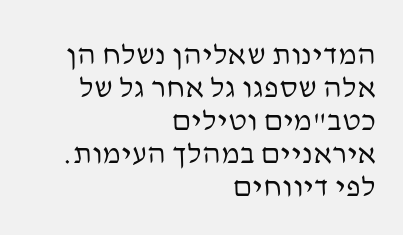המדינות שאליהן נשלח הן אלה שספגו גל אחר גל של כטב"מים וטילים איראניים במהלך העימות. לפי דיווחים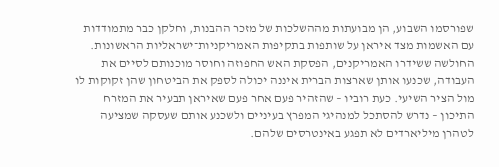שפורסמו השבוע, הן מבועתות מההשלכות של מזכר ההבנות, וחלקן כבר מתמודדות עם האשמות מצד איראן על שותפות בתקיפות האמריקניות־ישראליות הראשונות. החולשה ששידרו האמריקנים, הפסקת האש החפוזה וחוסר מוכנותם לסיים את העבודה, שכנעו אותן שארצות הברית איננה יכולה לספק את הביטחון שהן זקוקות לו מול הציר השיעי. כעת רוביו – שהזהיר פעם אחר פעם שאיראן תבעיר את המזרח התיכון – נדרש להסתכל למנהיגי המפרץ בעיניים ולשכנע אותם שעסקה שמציעה לטהרן מיליארדים לא תפגע באינטרסים שלהם.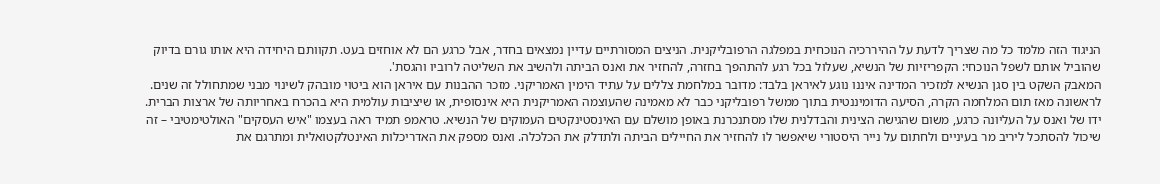הניגוד הזה מלמד כל מה שצריך לדעת על ההיררכיה הנוכחית במפלגה הרפובליקנית. הניצים המסורתיים עדיין נמצאים בחדר, אבל כרגע הם לא אוחזים בעט. תקוותם היחידה היא אותו גורם בדיוק שהוביל אותם לשפל הנוכחי: הקפריזיות של הנשיא, שעלול בכל רגע להתהפך בחזרה, להחזיר את ואנס הביתה ולהשיב את השליטה לרוביו והגסת'.
המאבק השקט בין סגן הנשיא למזכיר המדינה איננו נוגע לאיראן בלבד: מדובר במלחמת צללים על עתיד הימין האמריקני. מזכר ההבנות עם איראן הוא ביטוי מובהק לשינוי מבני שמתחולל זה שנים. לראשונה מאז תום המלחמה הקרה, הסיעה הדומיננטית בתוך ממשל רפובליקני כבר לא מאמינה שהעוצמה האמריקנית היא אינסופית, או שיציבות עולמית היא בהכרח באחריותה של ארצות הברית.
ידו של ואנס על העליונה כרגע, משום שהגישה הצינית והבדלנית שלו מסתנכרנת באופן מושלם עם האינסטינקטים העמוקים של הנשיא. טראמפ תמיד ראה בעצמו "איש העסקים" האולטימטיבי – זה שיכול להסתכל ליריב מר בעיניים ולחתום על נייר היסטורי שיאפשר לו להחזיר את החיילים הביתה ולתדלק את הכלכלה. ואנס מספק את האדריכלות האינטלקטואלית ומתרגם את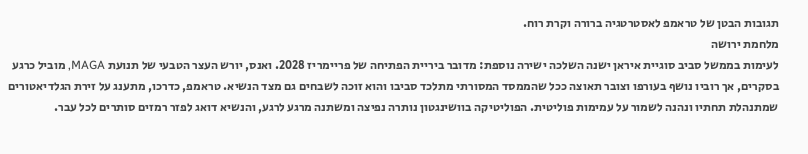תגובות הבטן של טראמפ לאסטרטגיה ברורה וקרת רוח.
מלחמת ירושה
לעימות בממשל סביב סוגיית איראן ישנה השלכה ישירה נוספת: מדובר ביריית הפתיחה של פריימריז 2028. ואנס, יורש העצר הטבעי של תנועת MAGA, מוביל כרגע בסקרים, אך רוביו נושף בעורפו וצובר תאוצה ככל שהממסד המסורתי מתלכד סביבו והוא זוכה לשבחים גם מצד הנשיא. טראמפ, כדרכו, מתענג על זירת הגלדיאטורים שמתנהלת תחתיו ונהנה לשמור על עמימות פוליטית. הפוליטיקה בוושינגטון נותרה נפיצה ומשתנה מרגע לרגע, והנשיא דואג לפזר רמזים סותרים לכל עבר.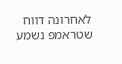לאחרונה דווח שטראמפ נשמע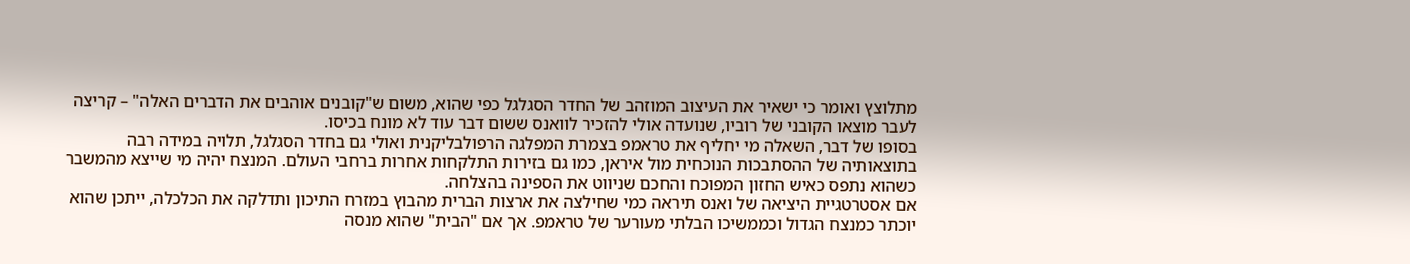מתלוצץ ואומר כי ישאיר את העיצוב המוזהב של החדר הסגלגל כפי שהוא, משום ש"קובנים אוהבים את הדברים האלה" – קריצה לעבר מוצאו הקובני של רוביו, שנועדה אולי להזכיר לוואנס ששום דבר עוד לא מונח בכיסו.
בסופו של דבר, השאלה מי יחליף את טראמפ בצמרת המפלגה הרפולבליקנית ואולי גם בחדר הסגלגל, תלויה במידה רבה בתוצאותיה של ההסתבכות הנוכחית מול איראן, כמו גם בזירות התלקחות אחרות ברחבי העולם. המנצח יהיה מי שייצא מהמשבר כשהוא נתפס כאיש החזון המפוכח והחכם שניווט את הספינה בהצלחה.
אם אסטרטגיית היציאה של ואנס תיראה כמי שחילצה את ארצות הברית מהבוץ במזרח התיכון ותדלקה את הכלכלה, ייתכן שהוא יוכתר כמנצח הגדול וכממשיכו הבלתי מעורער של טראמפ. אך אם "הבית" שהוא מנסה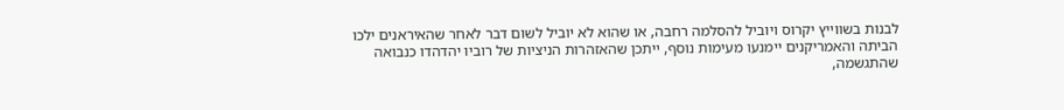לבנות בשווייץ יקרוס ויוביל להסלמה רחבה, או שהוא לא יוביל לשום דבר לאחר שהאיראנים ילכו הביתה והאמריקנים יימנעו מעימות נוסף, ייתכן שהאזהרות הניציות של רוביו יהדהדו כנבואה שהתגשמה,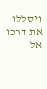ויסללו את דרכו אל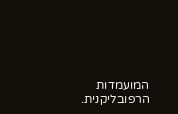המועמדות הרפובליקנית.